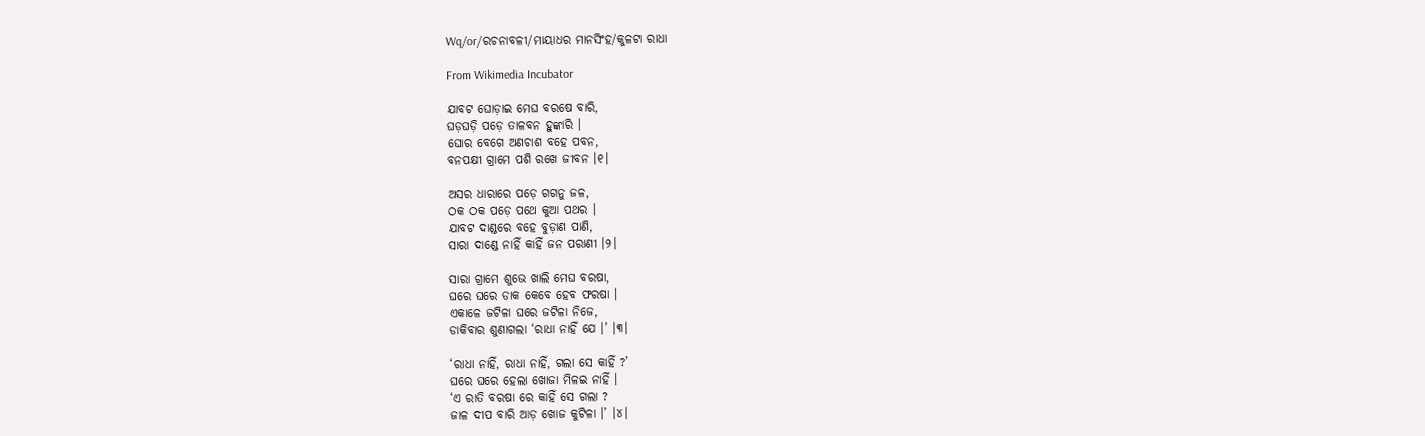Wq/or/ରଚନାବଳୀ/ମାୟାଧର ମାନସିଂହ/କୁଳଟା ରାଧା

From Wikimedia Incubator

ଯାବଟ ଘୋଡ଼ାଇ ମେଘ ବରଷେ ବାରି,
ଘଡ଼ଘଡ଼ି ପଡ଼େ ତାଳବନ ହୁଙ୍କାରି ।
ଘୋର ବେଗେ ଅଣଚାଶ ବହେ ପବନ,
ବନପକ୍ଷୀ ଗ୍ରାମେ ପଶି ରଖେ ଜୀବନ ।୧।

ଅସର ଧାରାରେ ପଡ଼େ ଗଗନୁ ଜଳ,
ଠକ ଠକ ପଡ଼େ ପଥେ କୁଆ ପଥର ।
ଯାବଟ ଦାଣ୍ଡରେ ବହେ ବୁଡ଼ାଣ ପାଣି,
ସାରା ଦାଣ୍ଡେ ନାହିଁ କାହିଁ ଜନ ପରାଣୀ ।୨।

ସାରା ଗ୍ରାମେ ଶୁଭେ ଖାଲି ମେଘ ବରଷା,
ଘରେ ଘରେ ଡାକ କେବେ ହେବ ଫରଷା ।
ଏକାଳେ ଜଟିଳା ଘରେ ଜଟିଳା ନିଜେ,
ଡାକିବାର ଶୁଣାଗଲା ‘ରାଧା ନାହିଁ ଯେ ।’ ।୩।

‘ରାଧା ନାହିଁ, ରାଧା ନାହିଁ, ଗଲା ସେ କାହିଁ ?’
ଘରେ ଘରେ ହେଲା ଖୋଜା ମିଳଇ ନାହିଁ ।
‘ଏ ରାତି ବରଷା ରେ କାହିଁ ସେ ଗଲା ?
ଜାଳ ଦୀପ ବାରି ଆଡ଼ ଖୋଜ କୁଟିଳା ।’ ।୪।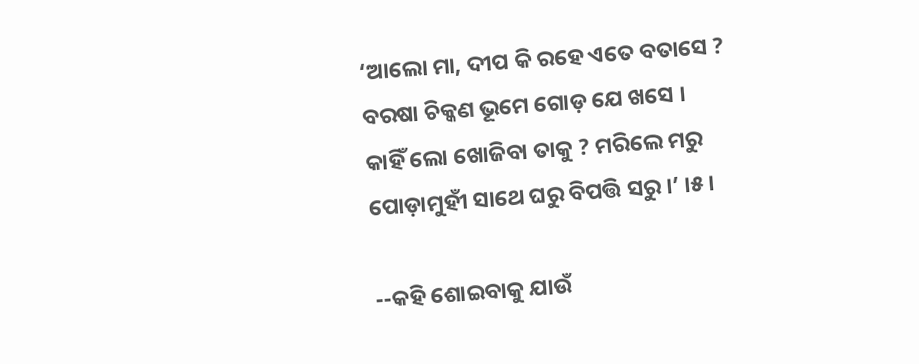‘ଆଲୋ ମା, ଦୀପ କି ରହେ ଏତେ ବତାସେ ?
ବରଷା ଚିକ୍କଣ ଭୂମେ ଗୋଡ଼ ଯେ ଖସେ ।
କାହିଁ ଲୋ ଖୋଜିବା ତାକୁ ? ମରିଲେ ମରୁ
ପୋଡ଼ାମୁହୀଁ ସାଥେ ଘରୁ ବିପତ୍ତି ସରୁ ।’ ।୫।

--କହି ଶୋଇବାକୁ ଯାଉଁ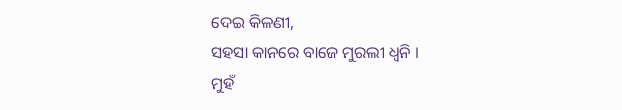ଦେଇ କିଳଣୀ,
ସହସା କାନରେ ବାଜେ ମୁରଲୀ ଧ୍ୱନି ।
ମୁହଁ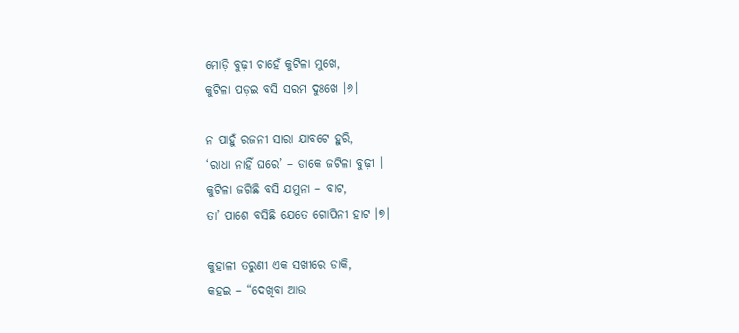ମୋଡ଼ି ବୁଢ଼ୀ ଚାହେଁ କୁଟିଳା ମୁଖେ,
କୁଟିଳା ପଡ଼ଇ ବସି ସରମ ଦୁଃଖେ ।୬।

ନ ପାହୁଁ ରଜନୀ ସାରା ଯାବଟେ ହୁରି,
‘ରାଧା ନାହିଁ ଘରେ’ – ଡାକେ ଜଟିଳା ବୁଢ଼ୀ ।
କୁଟିଳା ଜଗିଛି ବସି ଯମୁନା – ବାଟ,
ତା’ ପାଶେ ବସିଛି ଯେତେ ଗୋପିନୀ ହାଟ ।୭।

କୁହାଳୀ ତରୁଣୀ ଏକ ସଖୀରେ ଡାକି,
କହଇ – “ଦେଖିବା ଆଉ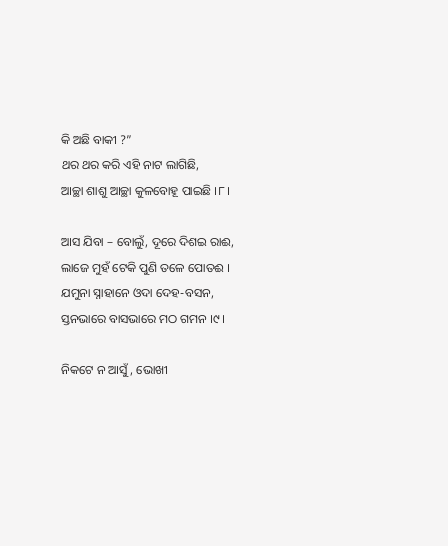କି ଅଛି ବାକୀ ?”
ଥର ଥର କରି ଏହି ନାଟ ଲାଗିଛି,
ଆଚ୍ଛା ଶାଶୁ ଆଚ୍ଛା କୁଳବୋହୂ ପାଇଛି ।୮।

ଆସ ଯିବା – ବୋଲୁଁ, ଦୂରେ ଦିଶଇ ରାଈ,
ଲାଜେ ମୁହଁ ଟେକି ପୁଣି ତଳେ ପୋତଈ ।
ଯମୁନା ସ୍ନାହାନେ ଓଦା ଦେହ-ବସନ,
ସ୍ତନଭାରେ ବାସଭାରେ ମଠ ଗମନ ।୯।

ନିକଟେ ନ ଆସୁଁ, ଭୋଖୀ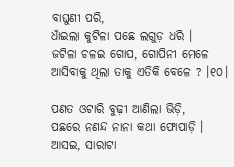ବାଘୁଣୀ ପରି,
ଧାଁଇଲା କୁଟିଳା ପଛେ ଲଗୁଡ଼ ଧରି ।
ଜଟିଳା ଚଳଇ ଗୋପ, ଗୋପିନୀ ମେଳେ
ଆସିବାକୁ ଥିଲା ତାକୁ ଏତିକି ବେଳେ ? ।୧୦।

ପଣତ ଓଟାରି ବୁଢ଼ୀ ଆଣିଲା ଭିଡ଼ି,
ପଛରେ ନଣନ୍ଦ ନାନା କଥା ଫୋପାଡ଼ି ।
ଆସଇ, ସାରାଟା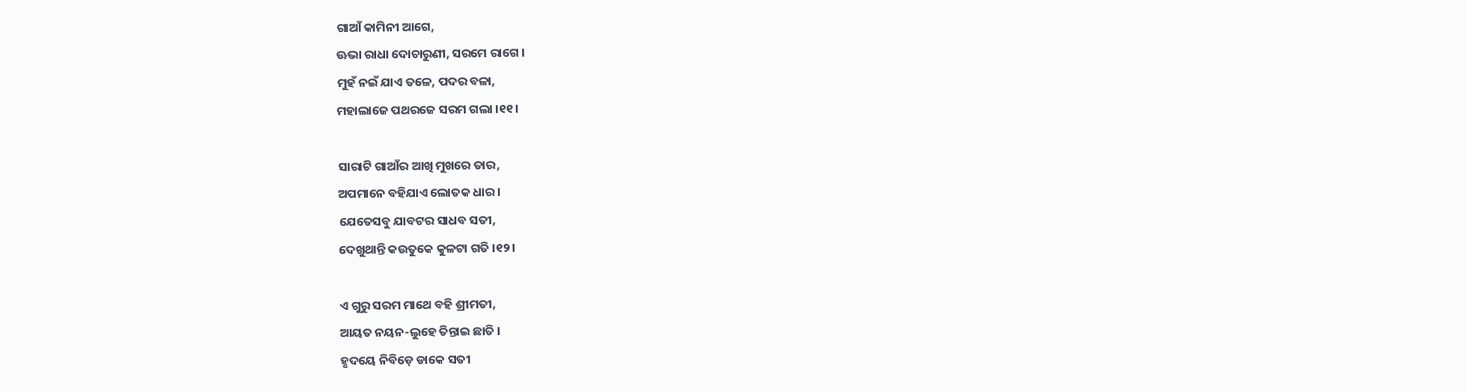ଗାଆଁ କାମିନୀ ଆଗେ,
ଊଭା ରାଧା ଦୋଚାରୁଣୀ, ସରମେ ରାଗେ ।
ମୁହଁ ନଇଁ ଯାଏ ତଳେ, ପଦର ବଳା,
ମହାଲାଜେ ପଥରଜେ ସରମ ଗଲା ।୧୧।

ସାରାଟି ଗାଆଁର ଆଖି ମୁଖରେ ତାର,
ଅପମାନେ ବହିଯାଏ ଲୋତକ ଧାର ।
ଯେତେସବୁ ଯାବଟର ସାଧବ ସତୀ,
ଦେଖୁଥାନ୍ତି କଉତୁକେ କୁଳଟା ଗତି ।୧୨।

ଏ ଗୁରୁ ସରମ ମାଥେ ବହି ଶ୍ରୀମତୀ,
ଆୟତ ନୟନ-ଲୁହେ ତିନ୍ତାଇ ଛାତି ।
ହୃଦୟେ ନିବିଡ଼େ ଡାକେ ସତୀ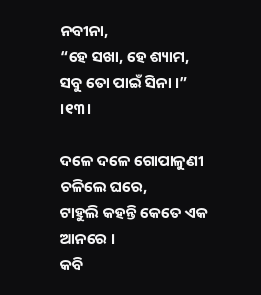ନବୀନା,
“ହେ ସଖା, ହେ ଶ୍ୟାମ, ସବୁ ତୋ ପାଇଁ ସିନା ।” ।୧୩।

ଦଳେ ଦଳେ ଗୋପାଳୁଣୀ ଚଳିଲେ ଘରେ,
ଟାହୁଲି କହନ୍ତି କେତେ ଏକ ଆନରେ ।
କବି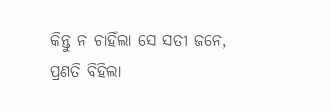କିନ୍ତୁ ନ ଚାହିଁଲା ସେ ସତୀ ଜନେ,
ପ୍ରଣତି ବିହିଲା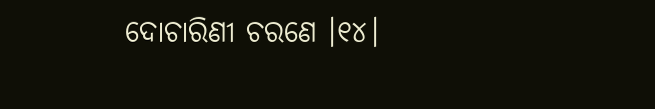ଦୋଚାରିଣୀ ଚରଣେ ।୧୪।